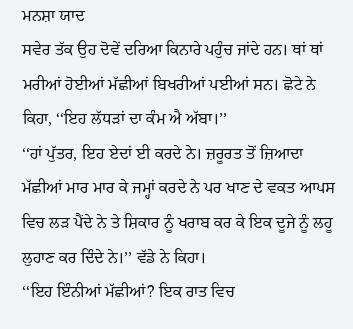ਮਨਸ਼ਾ ਯਾਦ
ਸਵੇਰ ਤੱਕ ਉਹ ਦੋਵੇਂ ਦਰਿਆ ਕਿਨਾਰੇ ਪਹੁੰਚ ਜਾਂਦੇ ਹਨ। ਥਾਂ ਥਾਂ ਮਰੀਆਂ ਹੋਈਆਂ ਮੱਛੀਆਂ ਬਿਖਰੀਆਂ ਪਈਆਂ ਸਨ। ਛੋਟੇ ਨੇ ਕਿਹਾ, ‘‘ਇਹ ਲੱਧੜਾਂ ਦਾ ਕੰਮ ਐ ਅੱਬਾ।’’
‘‘ਹਾਂ ਪੁੱਤਰ, ਇਹ ਏਦਾਂ ਈ ਕਰਦੇ ਨੇ। ਜ਼ਰੂਰਤ ਤੋਂ ਜ਼ਿਆਦਾ ਮੱਛੀਆਂ ਮਾਰ ਮਾਰ ਕੇ ਜਮ੍ਹਾਂ ਕਰਦੇ ਨੇ ਪਰ ਖਾਣ ਦੇ ਵਕਤ ਆਪਸ ਵਿਚ ਲੜ ਪੈਂਦੇ ਨੇ ਤੇ ਸ਼ਿਕਾਰ ਨੂੰ ਖਰਾਬ ਕਰ ਕੇ ਇਕ ਦੂਜੇ ਨੂੰ ਲਹੂ ਲੁਹਾਣ ਕਰ ਦਿੰਦੇ ਨੇ।’’ ਵੱਡੇ ਨੇ ਕਿਹਾ।
‘‘ਇਹ ਇੰਨੀਆਂ ਮੱਛੀਆਂ? ਇਕ ਰਾਤ ਵਿਚ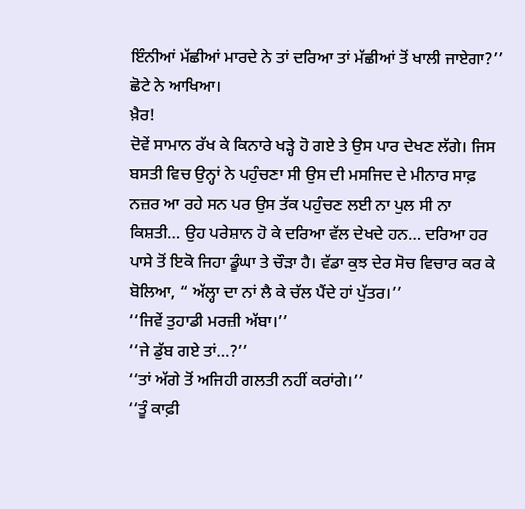ਇੰਨੀਆਂ ਮੱਛੀਆਂ ਮਾਰਦੇ ਨੇ ਤਾਂ ਦਰਿਆ ਤਾਂ ਮੱਛੀਆਂ ਤੋਂ ਖਾਲੀ ਜਾਏਗਾ?’’ ਛੋਟੇ ਨੇ ਆਖਿਆ।
ਖ਼ੈਰ!
ਦੋਵੇਂ ਸਾਮਾਨ ਰੱਖ ਕੇ ਕਿਨਾਰੇ ਖੜ੍ਹੇ ਹੋ ਗਏ ਤੇ ਉਸ ਪਾਰ ਦੇਖਣ ਲੱਗੇ। ਜਿਸ ਬਸਤੀ ਵਿਚ ਉਨ੍ਹਾਂ ਨੇ ਪਹੁੰਚਣਾ ਸੀ ਉਸ ਦੀ ਮਸਜਿਦ ਦੇ ਮੀਨਾਰ ਸਾਫ਼ ਨਜ਼ਰ ਆ ਰਹੇ ਸਨ ਪਰ ਉਸ ਤੱਕ ਪਹੁੰਚਣ ਲਈ ਨਾ ਪੁਲ ਸੀ ਨਾ ਕਿਸ਼ਤੀ… ਉਹ ਪਰੇਸ਼ਾਨ ਹੋ ਕੇ ਦਰਿਆ ਵੱਲ ਦੇਖਦੇ ਹਨ… ਦਰਿਆ ਹਰ ਪਾਸੇ ਤੋਂ ਇਕੋ ਜਿਹਾ ਡੂੰਘਾ ਤੇ ਚੌੜਾ ਹੈ। ਵੱਡਾ ਕੁਝ ਦੇਰ ਸੋਚ ਵਿਚਾਰ ਕਰ ਕੇ ਬੋਲਿਆ, “ ਅੱਲ੍ਹਾ ਦਾ ਨਾਂ ਲੈ ਕੇ ਚੱਲ ਪੈਂਦੇ ਹਾਂ ਪੁੱਤਰ।’’
‘‘ਜਿਵੇਂ ਤੁਹਾਡੀ ਮਰਜ਼ੀ ਅੱਬਾ।’’
‘‘ਜੇ ਡੁੱਬ ਗਏ ਤਾਂ…?’’
‘‘ਤਾਂ ਅੱਗੇ ਤੋਂ ਅਜਿਹੀ ਗਲਤੀ ਨਹੀਂ ਕਰਾਂਗੇ।’’
‘‘ਤੂੰ ਕਾਫ਼ੀ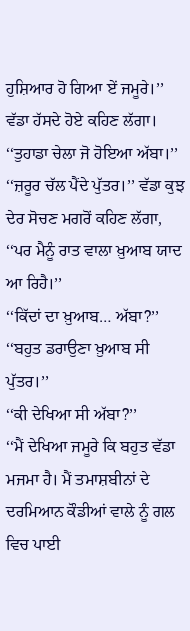ਹੁਸ਼ਿਆਰ ਹੋ ਗਿਆ ਏਂ ਜਮੂਰੇ।’’ ਵੱਡਾ ਹੱਸਦੇ ਹੋਏ ਕਹਿਣ ਲੱਗਾ।
‘‘ਤੁਹਾਡਾ ਚੇਲਾ ਜੋ ਹੋਇਆ ਅੱਬਾ।’’
‘‘ਜ਼ਰੂਰ ਚੱਲ ਪੈਂਦੇ ਪੁੱਤਰ।’’ ਵੱਡਾ ਕੁਝ ਦੇਰ ਸੋਚਣ ਮਗਰੋਂ ਕਹਿਣ ਲੱਗਾ, ‘‘ਪਰ ਮੈਨੂੰ ਰਾਤ ਵਾਲਾ ਖ਼ੁਆਬ ਯਾਦ ਆ ਰਿਹੈ।’’
‘‘ਕਿੱਦਾਂ ਦਾ ਖ਼ੁਆਬ… ਅੱਬਾ?’’
‘‘ਬਹੁਤ ਡਰਾਉਣਾ ਖ਼ੁਆਬ ਸੀ ਪੁੱਤਰ।’’
‘‘ਕੀ ਦੇਖਿਆ ਸੀ ਅੱਬਾ?’’
‘‘ਮੈਂ ਦੇਖਿਆ ਜਮੂਰੇ ਕਿ ਬਹੁਤ ਵੱਡਾ ਮਜਮਾ ਹੈ। ਮੈਂ ਤਮਾਸ਼ਬੀਨਾਂ ਦੇ ਦਰਮਿਆਨ ਕੌਡੀਆਂ ਵਾਲੇ ਨੂੰ ਗਲ ਵਿਚ ਪਾਈ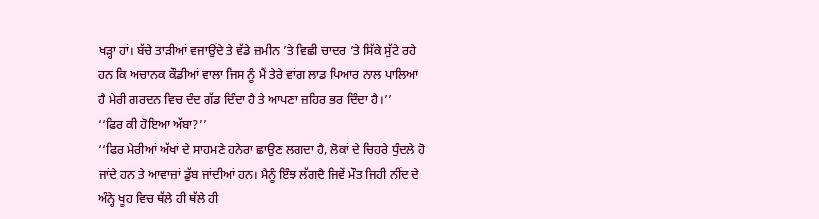ਖੜ੍ਹਾ ਹਾਂ। ਬੱਚੇ ਤਾੜੀਆਂ ਵਜਾਉਂਦੇ ਤੇ ਵੱਡੇ ਜ਼ਮੀਨ ’ਤੇ ਵਿਛੀ ਚਾਦਰ ’ਤੇ ਸਿੱਕੇ ਸੁੱਟੇ ਰਹੇ ਹਨ ਕਿ ਅਚਾਨਕ ਕੌਡੀਆਂ ਵਾਲਾ ਜਿਸ ਨੂੰ ਮੈਂ ਤੇਰੇ ਵਾਂਗ ਲਾਡ ਪਿਆਰ ਨਾਲ ਪਾਲਿਆ ਹੈ ਮੇਰੀ ਗਰਦਨ ਵਿਚ ਦੰਦ ਗੱਡ ਦਿੰਦਾ ਹੈ ਤੇ ਆਪਣਾ ਜ਼ਹਿਰ ਭਰ ਦਿੰਦਾ ਹੈ।’’
‘‘ਫਿਰ ਕੀ ਹੋਇਆ ਅੱਬਾ?’’
‘‘ਫਿਰ ਮੇਰੀਆਂ ਅੱਖਾਂ ਦੇ ਸਾਹਮਣੇ ਹਨੇਰਾ ਛਾਉਣ ਲਗਦਾ ਹੈ, ਲੋਕਾਂ ਦੇ ਚਿਹਰੇ ਧੁੰਦਲੇ ਹੋ ਜਾਂਦੇ ਹਨ ਤੇ ਆਵਾਜ਼ਾਂ ਡੁੱਬ ਜਾਂਦੀਆਂ ਹਨ। ਮੈਨੂੰ ਇੰਝ ਲੱਗਦੈ ਜਿਵੇਂ ਮੌਤ ਜਿਹੀ ਨੀਂਦ ਦੇ ਅੰਨ੍ਹੇ ਖੂਹ ਵਿਚ ਥੱਲੇ ਹੀ ਥੱਲੇ ਹੀ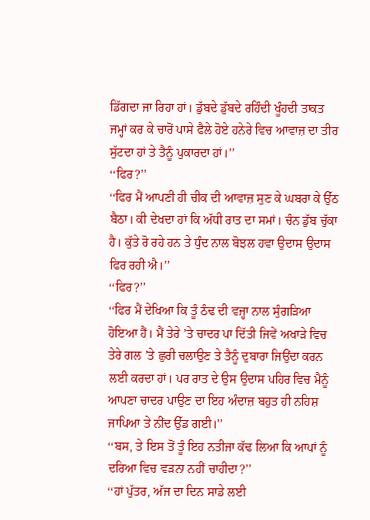ਡਿੱਗਦਾ ਜਾ ਰਿਹਾ ਹਾਂ। ਡੁੱਬਦੇ ਡੁੱਬਦੇ ਰਹਿੰਦੀ ਖੂੰਹਦੀ ਤਾਕਤ ਜਮ੍ਹਾਂ ਕਰ ਕੇ ਚਾਰੋਂ ਪਾਸੇ ਫੈਲੇ ਹੋਏ ਹਨੇਰੇ ਵਿਚ ਆਵਾਜ਼ ਦਾ ਤੀਰ ਸੁੱਟਦਾ ਹਾਂ ਤੇ ਤੈਨੂੰ ਪੁਕਾਰਦਾ ਹਾਂ।’’
‘‘ਫਿਰ?’’
‘‘ਫਿਰ ਮੈਂ ਆਪਣੀ ਹੀ ਚੀਕ ਦੀ ਆਵਾਜ਼ ਸੁਣ ਕੇ ਘਬਰਾ ਕੇ ਉੱਠ ਬੈਠਾ। ਕੀ ਦੇਖਦਾ ਹਾਂ ਕਿ ਅੱਧੀ ਰਾਤ ਦਾ ਸਮਾਂ। ਚੰਨ ਡੁੱਬ ਚੁੱਕਾ ਹੈ। ਕੁੱਤੇ ਰੋ ਰਹੇ ਹਨ ਤੇ ਧੁੰਦ ਨਾਲ ਬੋਝਲ ਹਵਾ ਉਦਾਸ ਉਦਾਸ ਫਿਰ ਰਹੀ ਐ।’’
‘‘ਫਿਰ?’’
‘‘ਫਿਰ ਮੈਂ ਦੇਖਿਆ ਕਿ ਤੂੰ ਠੰਢ ਦੀ ਵਜ੍ਹਾ ਨਾਲ ਸੁੰਗੜਿਆ ਹੋਇਆ ਹੈਂ। ਮੈਂ ਤੇਰੇ ’ਤੇ ਚਾਦਰ ਪਾ ਦਿੱਤੀ ਜਿਵੇਂ ਅਖਾੜੇ ਵਿਚ ਤੇਰੇ ਗਲ ’ਤੇ ਛੁਰੀ ਚਲਾਉਣ ਤੇ ਤੈਨੂੰ ਦੁਬਾਰਾ ਜਿਉਂਦਾ ਕਰਨ ਲਈ ਕਰਦਾ ਹਾਂ। ਪਰ ਰਾਤ ਦੇ ਉਸ ਉਦਾਸ ਪਹਿਰ ਵਿਚ ਮੈਨੂੰ ਆਪਣਾ ਚਾਦਰ ਪਾਉਣ ਦਾ ਇਹ ਅੰਦਾਜ਼ ਬਹੁਤ ਹੀ ਨਹਿਸ਼ ਜਾਪਿਆ ਤੇ ਨੀਂਦ ਉੱਡ ਗਈ।’’
‘‘ਬਸ, ਤੇ ਇਸ ਤੋਂ ਤੂੰ ਇਹ ਨਤੀਜਾ ਕੱਢ ਲਿਆ ਕਿ ਆਪਾਂ ਨੂੰ ਦਰਿਆ ਵਿਚ ਵੜਨਾ ਨਹੀਂ ਚਾਹੀਦਾ?’’
‘‘ਹਾਂ ਪੁੱਤਰ, ਅੱਜ ਦਾ ਦਿਨ ਸਾਡੇ ਲਈ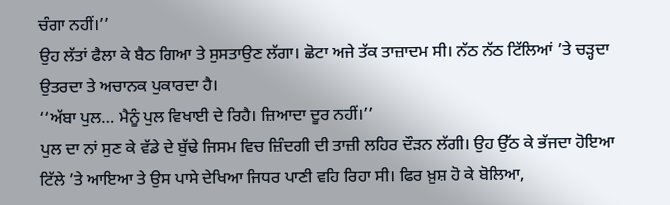ਚੰਗਾ ਨਹੀਂ।’’
ਉਹ ਲੱਤਾਂ ਫੈਲਾ ਕੇ ਬੈਠ ਗਿਆ ਤੇ ਸੁਸਤਾਉਣ ਲੱਗਾ। ਛੋਟਾ ਅਜੇ ਤੱਕ ਤਾਜ਼ਾਦਮ ਸੀ। ਨੱਠ ਨੱਠ ਟਿੱਲਿਆਂ ’ਤੇ ਚੜ੍ਹਦਾ ਉਤਰਦਾ ਤੇ ਅਚਾਨਕ ਪੁਕਾਰਦਾ ਹੈ।
‘‘ਅੱਬਾ ਪੁਲ… ਮੈਨੂੰ ਪੁਲ ਵਿਖਾਈ ਦੇ ਰਿਹੈ। ਜ਼ਿਆਦਾ ਦੂਰ ਨਹੀਂ।’’
ਪੁਲ ਦਾ ਨਾਂ ਸੁਣ ਕੇ ਵੱਡੇ ਦੇ ਬੁੱਢੇ ਜਿਸਮ ਵਿਚ ਜ਼ਿੰਦਗੀ ਦੀ ਤਾਜ਼ੀ ਲਹਿਰ ਦੌੜਨ ਲੱਗੀ। ਉਹ ਉੱਠ ਕੇ ਭੱਜਦਾ ਹੋਇਆ ਟਿੱਲੇ ’ਤੇ ਆਇਆ ਤੇ ਉਸ ਪਾਸੇ ਦੇਖਿਆ ਜਿਧਰ ਪਾਣੀ ਵਹਿ ਰਿਹਾ ਸੀ। ਫਿਰ ਖ਼ੁਸ਼ ਹੋ ਕੇ ਬੋਲਿਆ,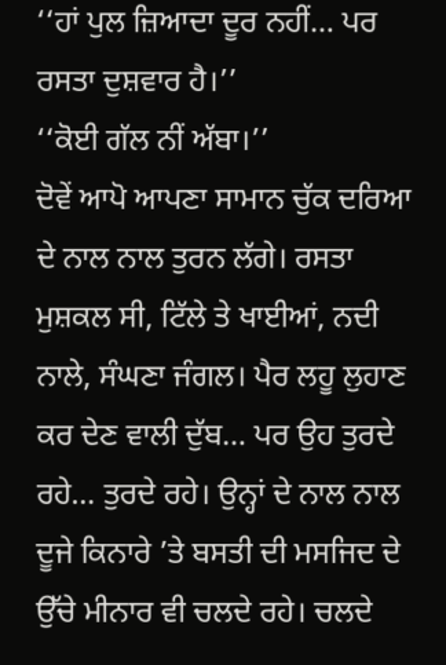‘‘ਹਾਂ ਪੁਲ ਜ਼ਿਆਦਾ ਦੂਰ ਨਹੀਂ… ਪਰ ਰਸਤਾ ਦੁਸ਼ਵਾਰ ਹੈ।’’
‘‘ਕੋਈ ਗੱਲ ਨੀਂ ਅੱਬਾ।’’
ਦੋਵੇਂ ਆਪੋ ਆਪਣਾ ਸਾਮਾਨ ਚੁੱਕ ਦਰਿਆ ਦੇ ਨਾਲ ਨਾਲ ਤੁਰਨ ਲੱਗੇ। ਰਸਤਾ ਮੁਸ਼ਕਲ ਸੀ, ਟਿੱਲੇ ਤੇ ਖਾਈਆਂ, ਨਦੀ ਨਾਲੇ, ਸੰਘਣਾ ਜੰਗਲ। ਪੈਰ ਲਹੂ ਲੁਹਾਣ ਕਰ ਦੇਣ ਵਾਲੀ ਦੁੱਬ… ਪਰ ਉਹ ਤੁਰਦੇ ਰਹੇ… ਤੁਰਦੇ ਰਹੇ। ਉਨ੍ਹਾਂ ਦੇ ਨਾਲ ਨਾਲ ਦੂਜੇ ਕਿਨਾਰੇ ’ਤੇ ਬਸਤੀ ਦੀ ਮਸਜਿਦ ਦੇ ਉੱਚੇ ਮੀਨਾਰ ਵੀ ਚਲਦੇ ਰਹੇ। ਚਲਦੇ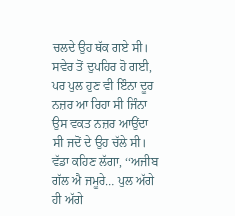ਚਲਦੇ ਉਹ ਥੱਕ ਗਏ ਸੀ। ਸਵੇਰ ਤੋਂ ਦੁਪਹਿਰ ਹੋ ਗਈ, ਪਰ ਪੁਲ ਹੁਣ ਵੀ ਇੰਨਾ ਦੂਰ ਨਜ਼ਰ ਆ ਰਿਹਾ ਸੀ ਜਿੰਨਾ ਉਸ ਵਕਤ ਨਜ਼ਰ ਆਉਂਦਾ ਸੀ ਜਦੋਂ ਦੇ ਉਹ ਚੱਲੇ ਸੀ। ਵੱਡਾ ਕਹਿਣ ਲੱਗਾ, ‘‘ਅਜੀਬ ਗੱਲ ਐ ਜਮੂਰੇ… ਪੁਲ ਅੱਗੇ ਹੀ ਅੱਗੇ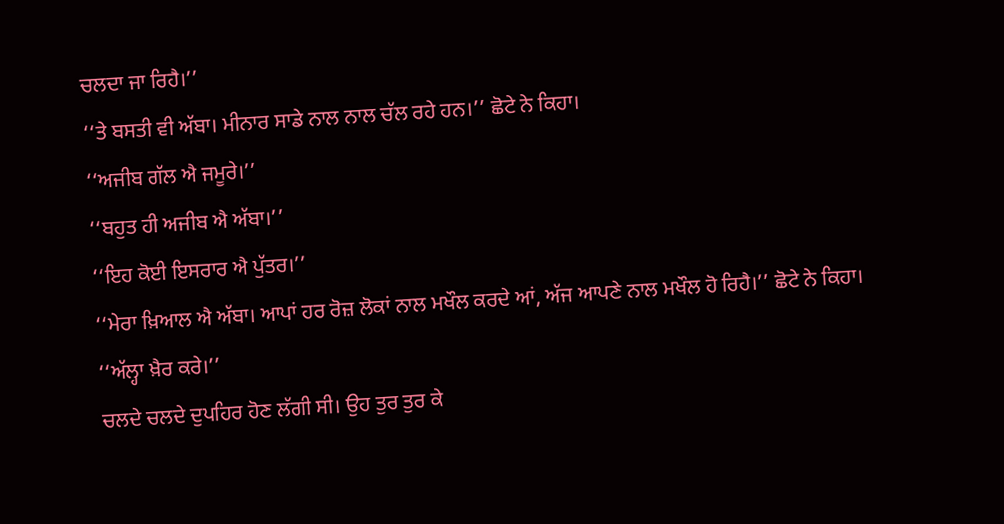ਚਲਦਾ ਜਾ ਰਿਹੈ।’’
‘‘ਤੇ ਬਸਤੀ ਵੀ ਅੱਬਾ। ਮੀਨਾਰ ਸਾਡੇ ਨਾਲ ਨਾਲ ਚੱਲ ਰਹੇ ਹਨ।’’ ਛੋਟੇ ਨੇ ਕਿਹਾ।
‘‘ਅਜੀਬ ਗੱਲ ਐ ਜਮੂਰੇ।’’
‘‘ਬਹੁਤ ਹੀ ਅਜੀਬ ਐ ਅੱਬਾ।’’
‘‘ਇਹ ਕੋਈ ਇਸਰਾਰ ਐ ਪੁੱਤਰ।’’
‘‘ਮੇਰਾ ਖ਼ਿਆਲ ਐ ਅੱਬਾ। ਆਪਾਂ ਹਰ ਰੋਜ਼ ਲੋਕਾਂ ਨਾਲ ਮਖੌਲ ਕਰਦੇ ਆਂ, ਅੱਜ ਆਪਣੇ ਨਾਲ ਮਖੌਲ ਹੋ ਰਿਹੈ।’’ ਛੋਟੇ ਨੇ ਕਿਹਾ।
‘‘ਅੱਲ੍ਹਾ ਖ਼ੈਰ ਕਰੇ।’’
ਚਲਦੇ ਚਲਦੇ ਦੁਪਹਿਰ ਹੋਣ ਲੱਗੀ ਸੀ। ਉਹ ਤੁਰ ਤੁਰ ਕੇ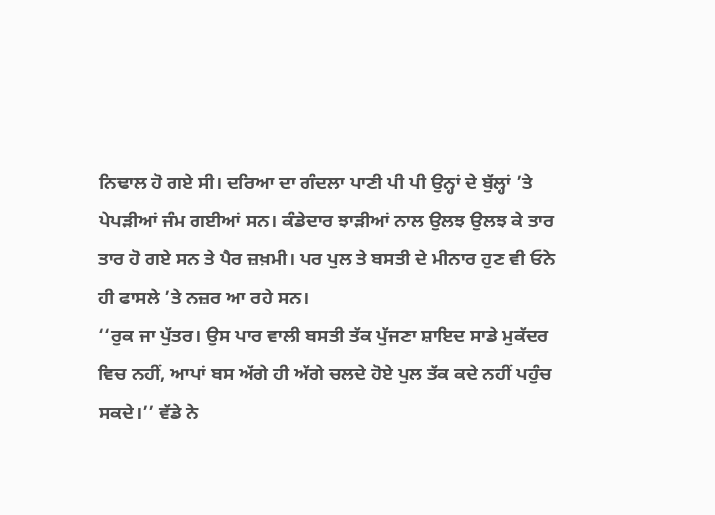ਨਿਢਾਲ ਹੋ ਗਏ ਸੀ। ਦਰਿਆ ਦਾ ਗੰਦਲਾ ਪਾਣੀ ਪੀ ਪੀ ਉਨ੍ਹਾਂ ਦੇ ਬੁੱਲ੍ਹਾਂ ’ਤੇ ਪੇਪੜੀਆਂ ਜੰਮ ਗਈਆਂ ਸਨ। ਕੰਡੇਦਾਰ ਝਾੜੀਆਂ ਨਾਲ ਉਲਝ ਉਲਝ ਕੇ ਤਾਰ ਤਾਰ ਹੋ ਗਏ ਸਨ ਤੇ ਪੈਰ ਜ਼ਖ਼ਮੀ। ਪਰ ਪੁਲ ਤੇ ਬਸਤੀ ਦੇ ਮੀਨਾਰ ਹੁਣ ਵੀ ਓਨੇ ਹੀ ਫਾਸਲੇ ’ਤੇ ਨਜ਼ਰ ਆ ਰਹੇ ਸਨ।
‘‘ਰੁਕ ਜਾ ਪੁੱਤਰ। ਉਸ ਪਾਰ ਵਾਲੀ ਬਸਤੀ ਤੱਕ ਪੁੱਜਣਾ ਸ਼ਾਇਦ ਸਾਡੇ ਮੁਕੱਦਰ ਵਿਚ ਨਹੀਂ, ਆਪਾਂ ਬਸ ਅੱਗੇ ਹੀ ਅੱਗੇ ਚਲਦੇ ਹੋਏ ਪੁਲ ਤੱਕ ਕਦੇ ਨਹੀਂ ਪਹੁੰਚ ਸਕਦੇ।’’ ਵੱਡੇ ਨੇ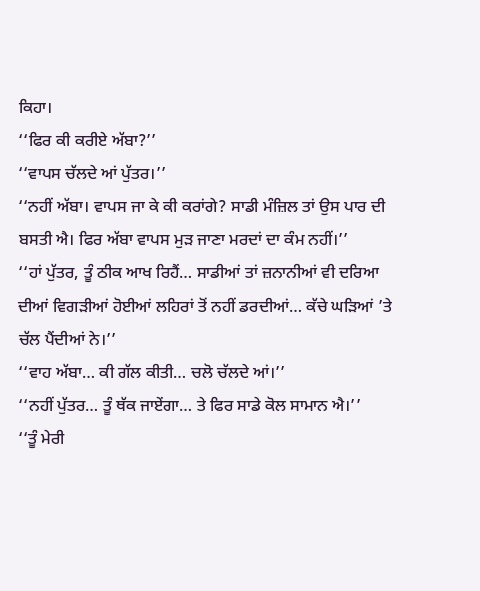ਕਿਹਾ।
‘‘ਫਿਰ ਕੀ ਕਰੀਏ ਅੱਬਾ?’’
‘‘ਵਾਪਸ ਚੱਲਦੇ ਆਂ ਪੁੱਤਰ।’’
‘‘ਨਹੀਂ ਅੱਬਾ। ਵਾਪਸ ਜਾ ਕੇ ਕੀ ਕਰਾਂਗੇ? ਸਾਡੀ ਮੰਜ਼ਿਲ ਤਾਂ ਉਸ ਪਾਰ ਦੀ ਬਸਤੀ ਐ। ਫਿਰ ਅੱਬਾ ਵਾਪਸ ਮੁੜ ਜਾਣਾ ਮਰਦਾਂ ਦਾ ਕੰਮ ਨਹੀਂ।’’
‘‘ਹਾਂ ਪੁੱਤਰ, ਤੂੰ ਠੀਕ ਆਖ ਰਿਹੈਂ… ਸਾਡੀਆਂ ਤਾਂ ਜ਼ਨਾਨੀਆਂ ਵੀ ਦਰਿਆ ਦੀਆਂ ਵਿਗੜੀਆਂ ਹੋਈਆਂ ਲਹਿਰਾਂ ਤੋਂ ਨਹੀਂ ਡਰਦੀਆਂ… ਕੱਚੇ ਘੜਿਆਂ ’ਤੇ ਚੱਲ ਪੈਂਦੀਆਂ ਨੇ।’’
‘‘ਵਾਹ ਅੱਬਾ… ਕੀ ਗੱਲ ਕੀਤੀ… ਚਲੋ ਚੱਲਦੇ ਆਂ।’’
‘‘ਨਹੀਂ ਪੁੱਤਰ… ਤੂੰ ਥੱਕ ਜਾਏਂਗਾ… ਤੇ ਫਿਰ ਸਾਡੇ ਕੋਲ ਸਾਮਾਨ ਐ।’’
‘‘ਤੂੰ ਮੇਰੀ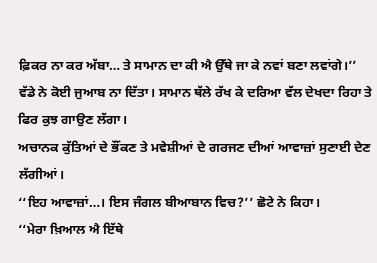ਫ਼ਿਕਰ ਨਾ ਕਰ ਅੱਬਾ… ਤੇ ਸਾਮਾਨ ਦਾ ਕੀ ਐ ਉੱਥੇ ਜਾ ਕੇ ਨਵਾਂ ਬਣਾ ਲਵਾਂਗੇ।’’
ਵੱਡੇ ਨੇ ਕੋਈ ਜੁਆਬ ਨਾ ਦਿੱਤਾ। ਸਾਮਾਨ ਥੱਲੇ ਰੱਖ ਕੇ ਦਰਿਆ ਵੱਲ ਦੇਖਦਾ ਰਿਹਾ ਤੇ ਫਿਰ ਕੁਝ ਗਾਉਣ ਲੱਗਾ।
ਅਚਾਨਕ ਕੁੱਤਿਆਂ ਦੇ ਭੌਂਕਣ ਤੇ ਮਵੇਸ਼ੀਆਂ ਦੇ ਗਰਜਣ ਦੀਆਂ ਆਵਾਜ਼ਾਂ ਸੁਣਾਈ ਦੇਣ ਲੱਗੀਆਂ।
‘‘ਇਹ ਆਵਾਜ਼ਾਂ…। ਇਸ ਜੰਗਲ ਬੀਆਬਾਨ ਵਿਚ?’’ ਛੋਟੇ ਨੇ ਕਿਹਾ।
‘‘ਮੇਰਾ ਖ਼ਿਆਲ ਐ ਇੱਥੇ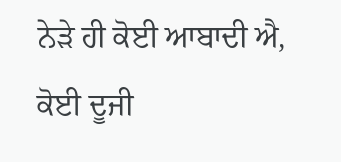ਨੇੜੇ ਹੀ ਕੋਈ ਆਬਾਦੀ ਐ, ਕੋਈ ਦੂਜੀ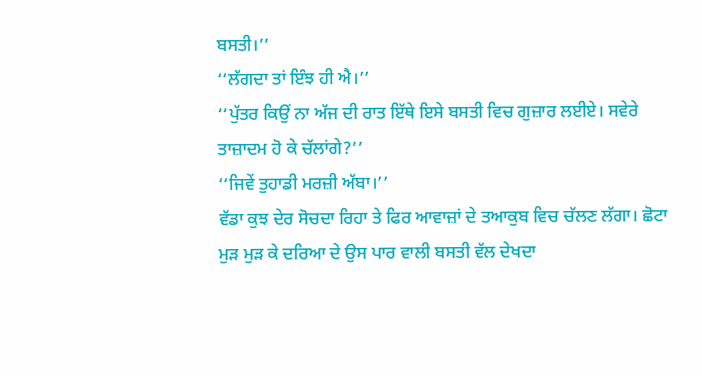ਬਸਤੀ।’’
‘‘ਲੱਗਦਾ ਤਾਂ ਇੰਝ ਹੀ ਐ।’’
‘‘ਪੁੱਤਰ ਕਿਉਂ ਨਾ ਅੱਜ ਦੀ ਰਾਤ ਇੱਥੇ ਇਸੇ ਬਸਤੀ ਵਿਚ ਗੁਜ਼ਾਰ ਲਈਏ। ਸਵੇਰੇ ਤਾਜ਼ਾਦਮ ਹੋ ਕੇ ਚੱਲਾਂਗੇ?’’
‘‘ਜਿਵੇਂ ਤੁਹਾਡੀ ਮਰਜ਼ੀ ਅੱਬਾ।’’
ਵੱਡਾ ਕੁਝ ਦੇਰ ਸੋਚਦਾ ਰਿਹਾ ਤੇ ਫਿਰ ਆਵਾਜ਼ਾਂ ਦੇ ਤਆਕੁਬ ਵਿਚ ਚੱਲਣ ਲੱਗਾ। ਛੋਟਾ ਮੁੜ ਮੁੜ ਕੇ ਦਰਿਆ ਦੇ ਉਸ ਪਾਰ ਵਾਲੀ ਬਸਤੀ ਵੱਲ ਦੇਖਦਾ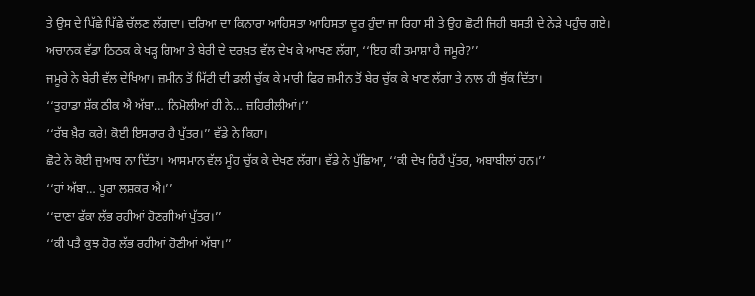ਤੇ ਉਸ ਦੇ ਪਿੱਛੇ ਪਿੱਛੇ ਚੱਲਣ ਲੱਗਦਾ। ਦਰਿਆ ਦਾ ਕਿਨਾਰਾ ਆਹਿਸਤਾ ਆਹਿਸਤਾ ਦੂਰ ਹੁੰਦਾ ਜਾ ਰਿਹਾ ਸੀ ਤੇ ਉਹ ਛੋਟੀ ਜਿਹੀ ਬਸਤੀ ਦੇ ਨੇੜੇ ਪਹੁੰਚ ਗਏ।
ਅਚਾਨਕ ਵੱਡਾ ਠਿਠਕ ਕੇ ਖੜ੍ਹ ਗਿਆ ਤੇ ਬੇਰੀ ਦੇ ਦਰਖ਼ਤ ਵੱਲ ਦੇਖ ਕੇ ਆਖਣ ਲੱਗਾ, ‘‘ਇਹ ਕੀ ਤਮਾਸ਼ਾ ਹੈ ਜਮੂਰੇ?’’
ਜਮੂਰੇ ਨੇ ਬੇਰੀ ਵੱਲ ਦੇਖਿਆ। ਜ਼ਮੀਨ ਤੋਂ ਮਿੱਟੀ ਦੀ ਡਲੀ ਚੁੱਕ ਕੇ ਮਾਰੀ ਫਿਰ ਜ਼ਮੀਨ ਤੋਂ ਬੇਰ ਚੁੱਕ ਕੇ ਖਾਣ ਲੱਗਾ ਤੇ ਨਾਲ ਹੀ ਥੁੱਕ ਦਿੱਤਾ।
‘‘ਤੁਹਾਡਾ ਸ਼ੱਕ ਠੀਕ ਐ ਅੱਬਾ… ਨਿਮੋਲੀਆਂ ਹੀ ਨੇ… ਜ਼ਹਿਰੀਲੀਆਂ।’’
‘‘ਰੱਬ ਖ਼ੈਰ ਕਰੇ! ਕੋਈ ਇਸਰਾਰ ਹੈ ਪੁੱਤਰ।’’ ਵੱਡੇ ਨੇ ਕਿਹਾ।
ਛੋਟੇ ਨੇ ਕੋਈ ਜੁਆਬ ਨਾ ਦਿੱਤਾ। ਆਸਮਾਨ ਵੱਲ ਮੂੰਹ ਚੁੱਕ ਕੇ ਦੇਖਣ ਲੱਗਾ। ਵੱਡੇ ਨੇ ਪੁੱਛਿਆ, ‘‘ਕੀ ਦੇਖ ਰਿਹੈਂ ਪੁੱਤਰ, ਅਬਾਬੀਲਾਂ ਹਨ।’’
‘‘ਹਾਂ ਅੱਬਾ… ਪੂਰਾ ਲਸ਼ਕਰ ਐ।’’
‘‘ਦਾਣਾ ਫੱਕਾ ਲੱਭ ਰਹੀਆਂ ਹੋਣਗੀਆਂ ਪੁੱਤਰ।’’
‘‘ਕੀ ਪਤੈ ਕੁਝ ਹੋਰ ਲੱਭ ਰਹੀਆਂ ਹੋਣੀਆਂ ਅੱਬਾ।’’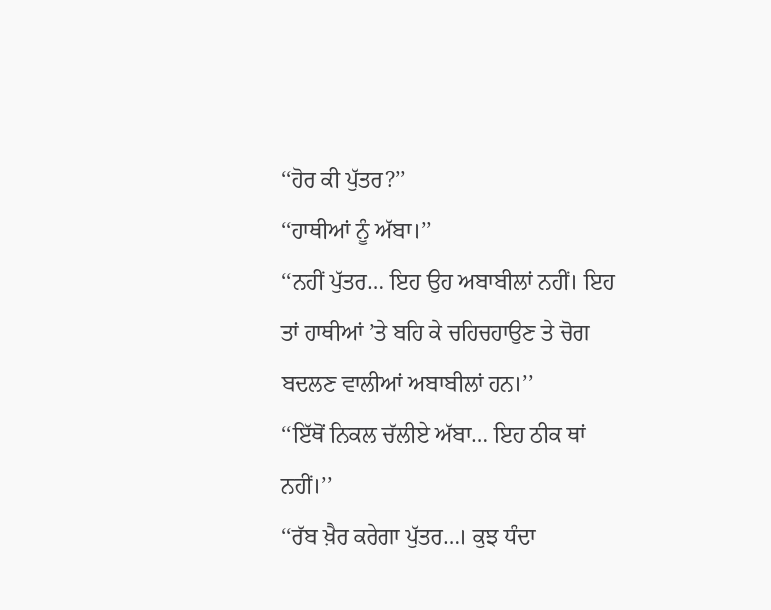‘‘ਹੋਰ ਕੀ ਪੁੱਤਰ?’’
‘‘ਹਾਥੀਆਂ ਨੂੰ ਅੱਬਾ।’’
‘‘ਨਹੀਂ ਪੁੱਤਰ… ਇਹ ਉਹ ਅਬਾਬੀਲਾਂ ਨਹੀਂ। ਇਹ ਤਾਂ ਹਾਥੀਆਂ ’ਤੇ ਬਹਿ ਕੇ ਚਹਿਚਹਾਉਣ ਤੇ ਚੋਗ ਬਦਲਣ ਵਾਲੀਆਂ ਅਬਾਬੀਲਾਂ ਹਨ।’’
‘‘ਇੱਥੋਂ ਨਿਕਲ ਚੱਲੀਏ ਅੱਬਾ… ਇਹ ਠੀਕ ਥਾਂ ਨਹੀਂ।’’
‘‘ਰੱਬ ਖ਼ੈਰ ਕਰੇਗਾ ਪੁੱਤਰ…। ਕੁਝ ਧੰਦਾ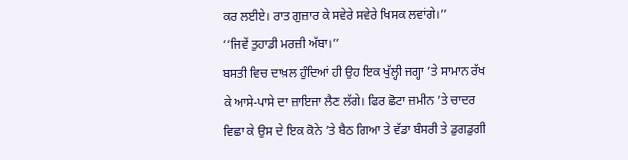ਕਰ ਲਈਏ। ਰਾਤ ਗੁਜ਼ਾਰ ਕੇ ਸਵੇਰੇ ਸਵੇਰੇ ਖਿਸਕ ਲਵਾਂਗੇ।’’
‘‘ਜਿਵੇਂ ਤੁਹਾਡੀ ਮਰਜ਼ੀ ਅੱਬਾ।’’
ਬਸਤੀ ਵਿਚ ਦਾਖ਼ਲ ਹੁੰਦਿਆਂ ਹੀ ਉਹ ਇਕ ਖੁੱਲ੍ਹੀ ਜਗ੍ਹਾ ’ਤੇ ਸਾਮਾਨ ਰੱਖ ਕੇ ਆਸੇ-ਪਾਸੇ ਦਾ ਜ਼ਾਇਜਾ ਲੈਣ ਲੱਗੇ। ਫਿਰ ਛੋਟਾ ਜ਼ਮੀਨ ’ਤੇ ਚਾਦਰ ਵਿਛਾ ਕੇ ਉਸ ਦੇ ਇਕ ਕੋਨੇ ’ਤੇ ਬੈਠ ਗਿਆ ਤੇ ਵੱਡਾ ਬੰਸਰੀ ਤੇ ਡੁਗਡੁਗੀ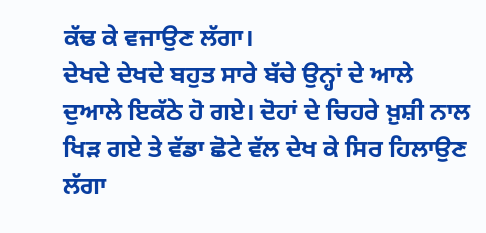ਕੱਢ ਕੇ ਵਜਾਉਣ ਲੱਗਾ।
ਦੇਖਦੇ ਦੇਖਦੇ ਬਹੁਤ ਸਾਰੇ ਬੱਚੇ ਉਨ੍ਹਾਂ ਦੇ ਆਲੇ ਦੁਆਲੇ ਇਕੱਠੇ ਹੋ ਗਏ। ਦੋਹਾਂ ਦੇ ਚਿਹਰੇ ਖ਼ੁਸ਼ੀ ਨਾਲ ਖਿੜ ਗਏ ਤੇ ਵੱਡਾ ਛੋਟੇ ਵੱਲ ਦੇਖ ਕੇ ਸਿਰ ਹਿਲਾਉਣ ਲੱਗਾ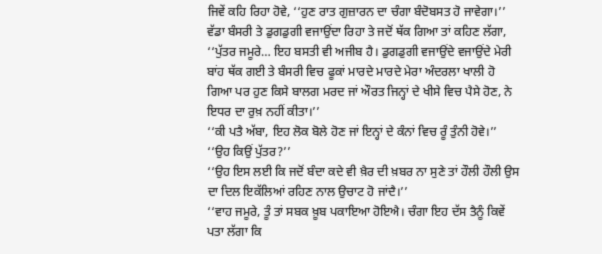ਜਿਵੇਂ ਕਹਿ ਰਿਹਾ ਹੋਵੇ, ‘‘ਹੁਣ ਰਾਤ ਗੁਜ਼ਾਰਨ ਦਾ ਚੰਗਾ ਬੰਦੋਬਸਤ ਹੋ ਜਾਵੇਗਾ।’’
ਵੱਡਾ ਬੰਸਰੀ ਤੇ ਡੁਗਡੁਗੀ ਵਜਾਉਂਦਾ ਰਿਹਾ ਤੇ ਜਦੋਂ ਥੱਕ ਗਿਆ ਤਾਂ ਕਹਿਣ ਲੱਗਾ, ‘‘ਪੁੱਤਰ ਜਮੂਰੇ… ਇਹ ਬਸਤੀ ਵੀ ਅਜੀਬ ਹੈ। ਡੁਗਡੁਗੀ ਵਜਾਉਂਦੇ ਵਜਾਉਂਦੇ ਮੇਰੀ ਬਾਂਹ ਥੱਕ ਗਈ ਤੇ ਬੰਸਰੀ ਵਿਚ ਫੂਕਾਂ ਮਾਰਦੇ ਮਾਰਦੇ ਮੇਰਾ ਅੰਦਰਲਾ ਖਾਲੀ ਹੋ ਗਿਆ ਪਰ ਹੁਣ ਕਿਸੇ ਬਾਲਗ ਮਰਦ ਜਾਂ ਔਰਤ ਜਿਨ੍ਹਾਂ ਦੇ ਖੀਸੇ ਵਿਚ ਪੈਸੇ ਹੋਣ, ਨੇ ਇਧਰ ਦਾ ਰੁਖ਼ ਨਹੀਂ ਕੀਤਾ।’’
‘‘ਕੀ ਪਤੈ ਅੱਬਾ, ਇਹ ਲੋਕ ਬੋਲੇ ਹੋਣ ਜਾਂ ਇਨ੍ਹਾਂ ਦੇ ਕੰਨਾਂ ਵਿਚ ਰੂੰ ਤੁੰਨੀ ਹੋਵੇ।’’
‘‘ਉਹ ਕਿਉਂ ਪੁੱਤਰ?’’
‘‘ਉਹ ਇਸ ਲਈ ਕਿ ਜਦੋਂ ਬੰਦਾ ਕਦੇ ਵੀ ਖ਼ੈਰ ਦੀ ਖ਼ਬਰ ਨਾ ਸੁਣੇ ਤਾਂ ਹੌਲੀ ਹੌਲੀ ਉਸ ਦਾ ਦਿਲ ਇਕੱਲਿਆਂ ਰਹਿਣ ਨਾਲ ਉਚਾਟ ਹੋ ਜਾਂਦੈ।’’
‘‘ਵਾਹ ਜਮੂਰੇ, ਤੂੰ ਤਾਂ ਸਬਕ ਖ਼ੂਬ ਪਕਾਇਆ ਹੋਇਐ। ਚੰਗਾ ਇਹ ਦੱਸ ਤੈਨੂੰ ਕਿਵੇਂ ਪਤਾ ਲੱਗਾ ਕਿ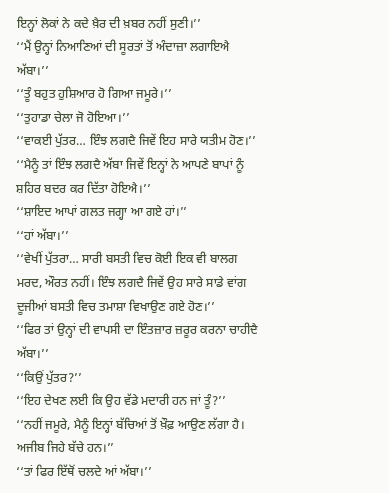ਇਨ੍ਹਾਂ ਲੋਕਾਂ ਨੇ ਕਦੇ ਖ਼ੈਰ ਦੀ ਖ਼ਬਰ ਨਹੀਂ ਸੁਣੀ।’’
‘‘ਮੈਂ ਉਨ੍ਹਾਂ ਨਿਆਣਿਆਂ ਦੀ ਸੂਰਤਾਂ ਤੋਂ ਅੰਦਾਜ਼ਾ ਲਗਾਇਐ ਅੱਬਾ।’’
‘‘ਤੂੰ ਬਹੁਤ ਹੁਸ਼ਿਆਰ ਹੋ ਗਿਆ ਜਮੂਰੇ।’’
‘‘ਤੁਹਾਡਾ ਚੇਲਾ ਜੋ ਹੋਇਆ।’’
‘‘ਵਾਕਈ ਪੁੱਤਰ… ਇੰਝ ਲਗਦੈ ਜਿਵੇਂ ਇਹ ਸਾਰੇ ਯਤੀਮ ਹੋਣ।’’
‘‘ਮੈਨੂੰ ਤਾਂ ਇੰਝ ਲਗਦੈ ਅੱਬਾ ਜਿਵੇਂ ਇਨ੍ਹਾਂ ਨੇ ਆਪਣੇ ਬਾਪਾਂ ਨੂੰ ਸ਼ਹਿਰ ਬਦਰ ਕਰ ਦਿੱਤਾ ਹੋਇਐ।’’
‘‘ਸ਼ਾਇਦ ਆਪਾਂ ਗਲਤ ਜਗ੍ਹਾ ਆ ਗਏ ਹਾਂ।’’
‘‘ਹਾਂ ਅੱਬਾ।’’
‘‘ਵੇਖੀਂ ਪੁੱਤਰਾ… ਸਾਰੀ ਬਸਤੀ ਵਿਚ ਕੋਈ ਇਕ ਵੀ ਬਾਲਗ ਮਰਦ, ਔਰਤ ਨਹੀਂ। ਇੰਝ ਲਗਦੈ ਜਿਵੇਂ ਉਹ ਸਾਰੇ ਸਾਡੇ ਵਾਂਗ ਦੂਜੀਆਂ ਬਸਤੀ ਵਿਚ ਤਮਾਸ਼ਾ ਵਿਖਾਉਣ ਗਏ ਹੋਣ।’’
‘‘ਫਿਰ ਤਾਂ ਉਨ੍ਹਾਂ ਦੀ ਵਾਪਸੀ ਦਾ ਇੰਤਜ਼ਾਰ ਜ਼ਰੂਰ ਕਰਨਾ ਚਾਹੀਦੈ ਅੱਬਾ।’’
‘‘ਕਿਉਂ ਪੁੱਤਰ?’’
‘‘ਇਹ ਦੇਖਣ ਲਈ ਕਿ ਉਹ ਵੱਡੇ ਮਦਾਰੀ ਹਨ ਜਾਂ ਤੂੰ?’’
‘‘ਨਹੀਂ ਜਮੂਰੇ, ਮੈਨੂੰ ਇਨ੍ਹਾਂ ਬੱਚਿਆਂ ਤੋਂ ਖ਼ੌਫ਼ ਆਉਣ ਲੱਗਾ ਹੈ। ਅਜੀਬ ਜਿਹੇ ਬੱਚੇ ਹਨ।’’
‘‘ਤਾਂ ਫਿਰ ਇੱਥੋਂ ਚਲਦੇ ਆਂ ਅੱਬਾ।’’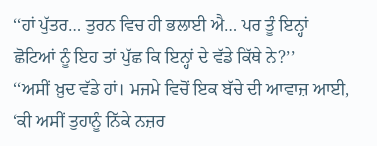‘‘ਹਾਂ ਪੁੱਤਰ… ਤੁਰਨ ਵਿਚ ਹੀ ਭਲਾਈ ਐ… ਪਰ ਤੂੰ ਇਨ੍ਹਾਂ ਛੋਟਿਆਂ ਨੂੰ ਇਹ ਤਾਂ ਪੁੱਛ ਕਿ ਇਨ੍ਹਾਂ ਦੇ ਵੱਡੇ ਕਿੱਥੇ ਨੇ?’’
‘‘ਅਸੀਂ ਖ਼ੁਦ ਵੱਡੇ ਹਾਂ। ਮਜਮੇ ਵਿਚੋਂ ਇਕ ਬੱਚੇ ਦੀ ਆਵਾਜ਼ ਆਈ, ‘ਕੀ ਅਸੀਂ ਤੁਹਾਨੂੰ ਨਿੱਕੇ ਨਜ਼ਰ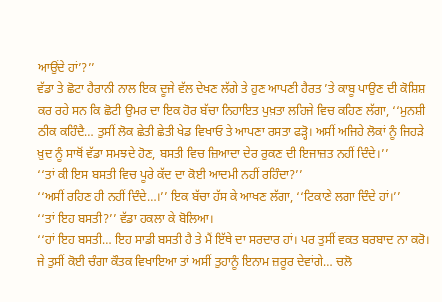ਆਉਂਦੇ ਹਾਂ’?’’
ਵੱਡਾ ਤੇ ਛੋਟਾ ਹੈਰਾਨੀ ਨਾਲ ਇਕ ਦੂਜੇ ਵੱਲ ਦੇਖਣ ਲੱਗੇ ਤੇ ਹੁਣ ਆਪਣੀ ਹੈਰਤ ’ਤੇ ਕਾਬੂ ਪਾਉਣ ਦੀ ਕੋਸ਼ਿਸ਼ ਕਰ ਰਹੇ ਸਨ ਕਿ ਛੋਟੀ ਉਮਰ ਦਾ ਇਕ ਹੋਰ ਬੱਚਾ ਨਿਹਾਇਤ ਪੁਖ਼ਤਾ ਲਹਿਜੇ ਵਿਚ ਕਹਿਣ ਲੱਗਾ, ‘‘ਮੁਨਸ਼ੀ ਠੀਕ ਕਹਿੰਦੈ… ਤੁਸੀਂ ਲੋਕ ਛੇਤੀ ਛੇਤੀ ਖੇਡ ਵਿਖਾਓ ਤੇ ਆਪਣਾ ਰਸਤਾ ਫੜ੍ਹੋ। ਅਸੀਂ ਅਜਿਹੇ ਲੋਕਾਂ ਨੂੰ ਜਿਹੜੇ ਖ਼ੁਦ ਨੂੰ ਸਾਥੋਂ ਵੱਡਾ ਸਮਝਦੇ ਹੋਣ, ਬਸਤੀ ਵਿਚ ਜ਼ਿਆਦਾ ਦੇਰ ਰੁਕਣ ਦੀ ਇਜਾਜ਼ਤ ਨਹੀਂ ਦਿੰਦੇ।’’
‘‘ਤਾਂ ਕੀ ਇਸ ਬਸਤੀ ਵਿਚ ਪੂਰੇ ਕੱਦ ਦਾ ਕੋਈ ਆਦਮੀ ਨਹੀਂ ਰਹਿੰਦਾ?’’
‘‘ਅਸੀਂ ਰਹਿਣ ਹੀ ਨਹੀਂ ਦਿੰਦੇ…।’’ ਇਕ ਬੱਚਾ ਹੱਸ ਕੇ ਆਖਣ ਲੱਗਾ, ‘‘ਟਿਕਾਣੇ ਲਗਾ ਦਿੰਦੇ ਹਾਂ।’’
‘‘ਤਾਂ ਇਹ ਬਸਤੀ?’’ ਵੱਡਾ ਹਕਲਾ ਕੇ ਬੋਲਿਆ।
‘‘ਹਾਂ ਇਹ ਬਸਤੀ… ਇਹ ਸਾਡੀ ਬਸਤੀ ਹੈ ਤੇ ਮੈਂ ਇੱਥੇ ਦਾ ਸਰਦਾਰ ਹਾਂ। ਪਰ ਤੁਸੀਂ ਵਕਤ ਬਰਬਾਦ ਨਾ ਕਰੋ। ਜੇ ਤੁਸੀਂ ਕੋਈ ਚੰਗਾ ਕੌਤਕ ਵਿਖਾਇਆ ਤਾਂ ਅਸੀਂ ਤੁਹਾਨੂੰ ਇਨਾਮ ਜ਼ਰੂਰ ਦੇਵਾਂਗੇ… ਚਲੋ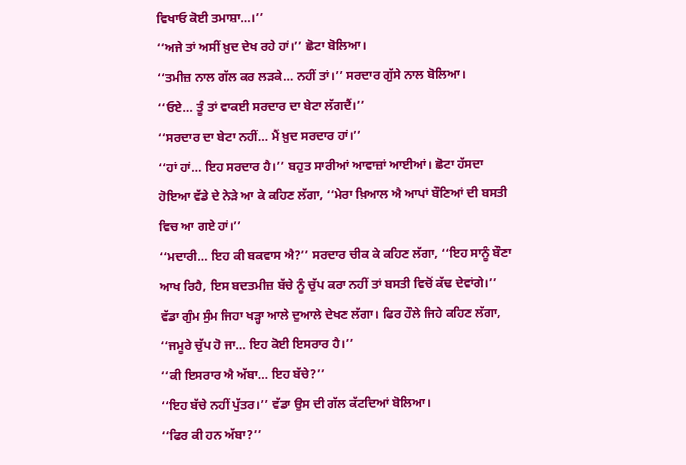ਵਿਖਾਓ ਕੋਈ ਤਮਾਸ਼ਾ…।’’
‘‘ਅਜੇ ਤਾਂ ਅਸੀਂ ਖ਼ੁਦ ਦੇਖ ਰਹੇ ਹਾਂ।’’ ਛੋਟਾ ਬੋਲਿਆ।
‘‘ਤਮੀਜ਼ ਨਾਲ ਗੱਲ ਕਰ ਲੜਕੇ… ਨਹੀਂ ਤਾਂ।’’ ਸਰਦਾਰ ਗੁੱਸੇ ਨਾਲ ਬੋਲਿਆ।
‘‘ਓਏ… ਤੂੰ ਤਾਂ ਵਾਕਈ ਸਰਦਾਰ ਦਾ ਬੇਟਾ ਲੱਗਦੈਂ।’’
‘‘ਸਰਦਾਰ ਦਾ ਬੇਟਾ ਨਹੀਂ… ਮੈਂ ਖ਼ੁਦ ਸਰਦਾਰ ਹਾਂ।’’
‘‘ਹਾਂ ਹਾਂ… ਇਹ ਸਰਦਾਰ ਹੈ।’’ ਬਹੁਤ ਸਾਰੀਆਂ ਆਵਾਜ਼ਾਂ ਆਈਆਂ। ਛੋਟਾ ਹੱਸਦਾ ਹੋਇਆ ਵੱਡੇ ਦੇ ਨੇੜੇ ਆ ਕੇ ਕਹਿਣ ਲੱਗਾ, ‘‘ਮੇਰਾ ਖ਼ਿਆਲ ਐ ਆਪਾਂ ਬੌਣਿਆਂ ਦੀ ਬਸਤੀ ਵਿਚ ਆ ਗਏ ਹਾਂ।’’
‘‘ਮਦਾਰੀ… ਇਹ ਕੀ ਬਕਵਾਸ ਐ?’’ ਸਰਦਾਰ ਚੀਕ ਕੇ ਕਹਿਣ ਲੱਗਾ, ‘‘ਇਹ ਸਾਨੂੰ ਬੌਣਾ ਆਖ ਰਿਹੈ, ਇਸ ਬਦਤਮੀਜ਼ ਬੱਚੇ ਨੂੰ ਚੁੱਪ ਕਰਾ ਨਹੀਂ ਤਾਂ ਬਸਤੀ ਵਿਚੋਂ ਕੱਢ ਦੇਵਾਂਗੇ।’’
ਵੱਡਾ ਗੁੰਮ ਸੁੰਮ ਜਿਹਾ ਖੜ੍ਹਾ ਆਲੇ ਦੁਆਲੇ ਦੇਖਣ ਲੱਗਾ। ਫਿਰ ਹੌਲੇ ਜਿਹੇ ਕਹਿਣ ਲੱਗਾ, ‘‘ਜਮੂਰੇ ਚੁੱਪ ਹੋ ਜਾ… ਇਹ ਕੋਈ ਇਸਰਾਰ ਹੈ।’’
‘‘ਕੀ ਇਸਰਾਰ ਐ ਅੱਬਾ… ਇਹ ਬੱਚੇ?’’
‘‘ਇਹ ਬੱਚੇ ਨਹੀਂ ਪੁੱਤਰ।’’ ਵੱਡਾ ਉਸ ਦੀ ਗੱਲ ਕੱਟਦਿਆਂ ਬੋਲਿਆ।
‘‘ਫਿਰ ਕੀ ਹਨ ਅੱਬਾ?’’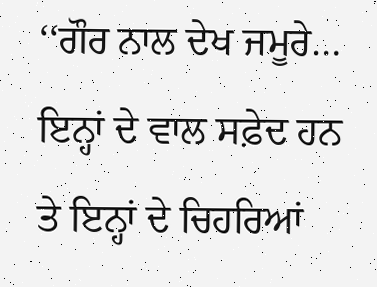‘‘ਗੌਰ ਨਾਲ ਦੇਖ ਜਮੂਰੇ… ਇਨ੍ਹਾਂ ਦੇ ਵਾਲ ਸਫ਼ੇਦ ਹਨ ਤੇ ਇਨ੍ਹਾਂ ਦੇ ਚਿਹਰਿਆਂ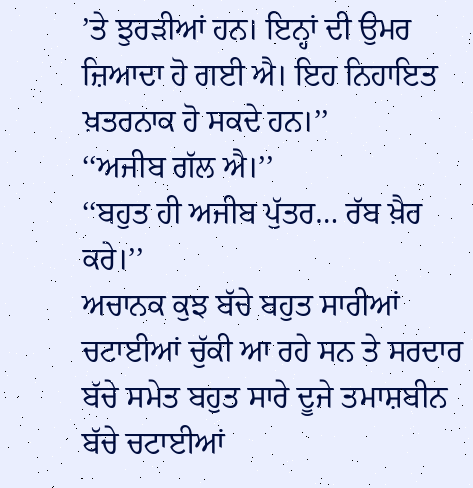’ਤੇ ਝੁਰੜੀਆਂ ਹਨ। ਇਨ੍ਹਾਂ ਦੀ ਉਮਰ ਜ਼ਿਆਦਾ ਹੋ ਗਈ ਐ। ਇਹ ਨਿਹਾਇਤ ਖ਼ਤਰਨਾਕ ਹੋ ਸਕਦੇ ਹਨ।’’
‘‘ਅਜੀਬ ਗੱਲ ਐ।’’
‘‘ਬਹੁਤ ਹੀ ਅਜੀਬ ਪੁੱਤਰ… ਰੱਬ ਖ਼ੈਰ ਕਰੇ।’’
ਅਚਾਨਕ ਕੁਝ ਬੱਚੇ ਬਹੁਤ ਸਾਰੀਆਂ ਚਟਾਈਆਂ ਚੁੱਕੀ ਆ ਰਹੇ ਸਨ ਤੇ ਸਰਦਾਰ ਬੱਚੇ ਸਮੇਤ ਬਹੁਤ ਸਾਰੇ ਦੂਜੇ ਤਮਾਸ਼ਬੀਨ ਬੱਚੇ ਚਟਾਈਆਂ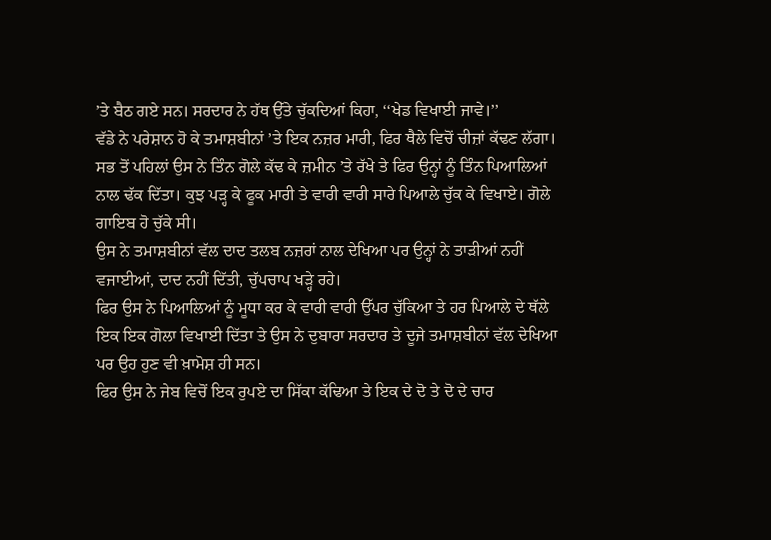’ਤੇ ਬੈਠ ਗਏ ਸਨ। ਸਰਦਾਰ ਨੇ ਹੱਥ ਉੱਤੇ ਚੁੱਕਦਿਆਂ ਕਿਹਾ, ‘‘ਖੇਡ ਵਿਖਾਈ ਜਾਵੇ।’’
ਵੱਡੇ ਨੇ ਪਰੇਸ਼ਾਨ ਹੋ ਕੇ ਤਮਾਸ਼ਬੀਨਾਂ ’ਤੇ ਇਕ ਨਜ਼ਰ ਮਾਰੀ, ਫਿਰ ਥੈਲੇ ਵਿਚੋਂ ਚੀਜ਼ਾਂ ਕੱਢਣ ਲੱਗਾ।
ਸਭ ਤੋਂ ਪਹਿਲਾਂ ਉਸ ਨੇ ਤਿੰਨ ਗੋਲੇ ਕੱਢ ਕੇ ਜ਼ਮੀਨ ’ਤੇ ਰੱਖੇ ਤੇ ਫਿਰ ਉਨ੍ਹਾਂ ਨੂੰ ਤਿੰਨ ਪਿਆਲਿਆਂ ਨਾਲ ਢੱਕ ਦਿੱਤਾ। ਕੁਝ ਪੜ੍ਹ ਕੇ ਫੂਕ ਮਾਰੀ ਤੇ ਵਾਰੀ ਵਾਰੀ ਸਾਰੇ ਪਿਆਲੇ ਚੁੱਕ ਕੇ ਵਿਖਾਏ। ਗੋਲੇ ਗਾਇਬ ਹੋ ਚੁੱਕੇ ਸੀ।
ਉਸ ਨੇ ਤਮਾਸ਼ਬੀਨਾਂ ਵੱਲ ਦਾਦ ਤਲਬ ਨਜ਼ਰਾਂ ਨਾਲ ਦੇਖਿਆ ਪਰ ਉਨ੍ਹਾਂ ਨੇ ਤਾੜੀਆਂ ਨਹੀਂ ਵਜਾਈਆਂ, ਦਾਦ ਨਹੀਂ ਦਿੱਤੀ, ਚੁੱਪਚਾਪ ਖੜ੍ਹੇ ਰਹੇ।
ਫਿਰ ਉਸ ਨੇ ਪਿਆਲਿਆਂ ਨੂੰ ਮੂਧਾ ਕਰ ਕੇ ਵਾਰੀ ਵਾਰੀ ਉੱਪਰ ਚੁੱਕਿਆ ਤੇ ਹਰ ਪਿਆਲੇ ਦੇ ਥੱਲੇ ਇਕ ਇਕ ਗੋਲਾ ਵਿਖਾਈ ਦਿੱਤਾ ਤੇ ਉਸ ਨੇ ਦੁਬਾਰਾ ਸਰਦਾਰ ਤੇ ਦੂਜੇ ਤਮਾਸ਼ਬੀਨਾਂ ਵੱਲ ਦੇਖਿਆ ਪਰ ਉਹ ਹੁਣ ਵੀ ਖ਼ਾਮੋਸ਼ ਹੀ ਸਨ।
ਫਿਰ ਉਸ ਨੇ ਜੇਬ ਵਿਚੋਂ ਇਕ ਰੁਪਏ ਦਾ ਸਿੱਕਾ ਕੱਢਿਆ ਤੇ ਇਕ ਦੇ ਦੋ ਤੇ ਦੋ ਦੇ ਚਾਰ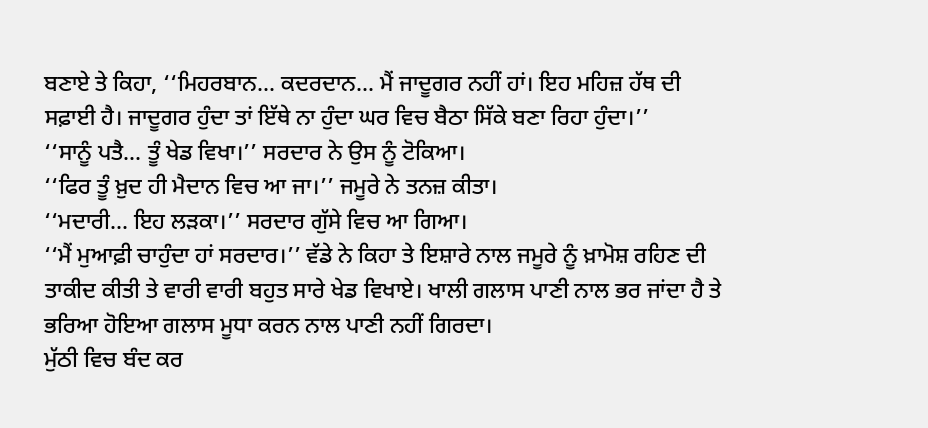ਬਣਾਏ ਤੇ ਕਿਹਾ, ‘‘ਮਿਹਰਬਾਨ… ਕਦਰਦਾਨ… ਮੈਂ ਜਾਦੂਗਰ ਨਹੀਂ ਹਾਂ। ਇਹ ਮਹਿਜ਼ ਹੱਥ ਦੀ ਸਫ਼ਾਈ ਹੈ। ਜਾਦੂਗਰ ਹੁੰਦਾ ਤਾਂ ਇੱਥੇ ਨਾ ਹੁੰਦਾ ਘਰ ਵਿਚ ਬੈਠਾ ਸਿੱਕੇ ਬਣਾ ਰਿਹਾ ਹੁੰਦਾ।’’
‘‘ਸਾਨੂੰ ਪਤੈ… ਤੂੰ ਖੇਡ ਵਿਖਾ।’’ ਸਰਦਾਰ ਨੇ ਉਸ ਨੂੰ ਟੋਕਿਆ।
‘‘ਫਿਰ ਤੂੰ ਖ਼ੁਦ ਹੀ ਮੈਦਾਨ ਵਿਚ ਆ ਜਾ।’’ ਜਮੂਰੇ ਨੇ ਤਨਜ਼ ਕੀਤਾ।
‘‘ਮਦਾਰੀ… ਇਹ ਲੜਕਾ।’’ ਸਰਦਾਰ ਗੁੱਸੇ ਵਿਚ ਆ ਗਿਆ।
‘‘ਮੈਂ ਮੁਆਫ਼ੀ ਚਾਹੁੰਦਾ ਹਾਂ ਸਰਦਾਰ।’’ ਵੱਡੇ ਨੇ ਕਿਹਾ ਤੇ ਇਸ਼ਾਰੇ ਨਾਲ ਜਮੂਰੇ ਨੂੰ ਖ਼ਾਮੋਸ਼ ਰਹਿਣ ਦੀ ਤਾਕੀਦ ਕੀਤੀ ਤੇ ਵਾਰੀ ਵਾਰੀ ਬਹੁਤ ਸਾਰੇ ਖੇਡ ਵਿਖਾਏ। ਖਾਲੀ ਗਲਾਸ ਪਾਣੀ ਨਾਲ ਭਰ ਜਾਂਦਾ ਹੈ ਤੇ ਭਰਿਆ ਹੋਇਆ ਗਲਾਸ ਮੂਧਾ ਕਰਨ ਨਾਲ ਪਾਣੀ ਨਹੀਂ ਗਿਰਦਾ।
ਮੁੱਠੀ ਵਿਚ ਬੰਦ ਕਰ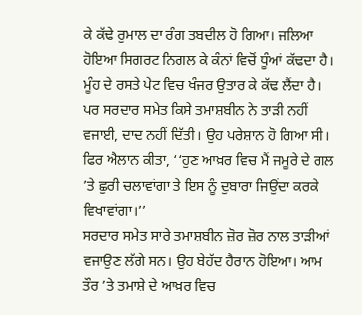ਕੇ ਕੱਢੇ ਰੁਮਾਲ ਦਾ ਰੰਗ ਤਬਦੀਲ ਹੋ ਗਿਆ। ਜਲਿਆ ਹੋਇਆ ਸਿਗਰਟ ਨਿਗਲ ਕੇ ਕੰਨਾਂ ਵਿਚੋਂ ਧੂੰਆਂ ਕੱਢਦਾ ਹੈ। ਮੂੰਹ ਦੇ ਰਸਤੇ ਪੇਟ ਵਿਚ ਖੰਜਰ ਉਤਾਰ ਕੇ ਕੱਢ ਲੈਂਦਾ ਹੈ।
ਪਰ ਸਰਦਾਰ ਸਮੇਤ ਕਿਸੇ ਤਮਾਸ਼ਬੀਨ ਨੇ ਤਾੜੀ ਨਹੀਂ ਵਜਾਈ, ਦਾਦ ਨਹੀਂ ਦਿੱਤੀ। ਉਹ ਪਰੇਸ਼ਾਨ ਹੋ ਗਿਆ ਸੀ। ਫਿਰ ਐਲਾਨ ਕੀਤਾ, ‘‘ਹੁਣ ਆਖ਼ਰ ਵਿਚ ਮੈਂ ਜਮੂਰੇ ਦੇ ਗਲ ’ਤੇ ਛੁਰੀ ਚਲਾਵਾਂਗਾ ਤੇ ਇਸ ਨੂੰ ਦੁਬਾਰਾ ਜਿਉਂਦਾ ਕਰਕੇ ਵਿਖਾਵਾਂਗਾ।’’
ਸਰਦਾਰ ਸਮੇਤ ਸਾਰੇ ਤਮਾਸ਼ਬੀਨ ਜ਼ੋਰ ਜ਼ੋਰ ਨਾਲ ਤਾੜੀਆਂ ਵਜਾਉਣ ਲੱਗੇ ਸਨ। ਉਹ ਬੇਹੱਦ ਹੈਰਾਨ ਹੋਇਆ। ਆਮ ਤੌਰ ’ਤੇ ਤਮਾਸ਼ੇ ਦੇ ਆਖ਼ਰ ਵਿਚ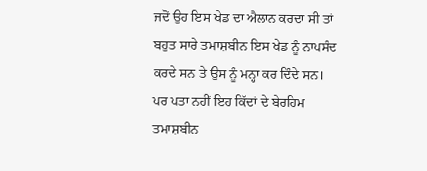ਜਦੋਂ ਉਹ ਇਸ ਖੇਡ ਦਾ ਐਲਾਨ ਕਰਦਾ ਸੀ ਤਾਂ ਬਹੁਤ ਸਾਰੇ ਤਮਾਸ਼ਬੀਨ ਇਸ ਖੇਡ ਨੂੰ ਨਾਪਸੰਦ ਕਰਦੇ ਸਨ ਤੇ ਉਸ ਨੂੰ ਮਨ੍ਹਾ ਕਰ ਦਿੰਦੇ ਸਨ। ਪਰ ਪਤਾ ਨਹੀਂ ਇਹ ਕਿੱਦਾਂ ਦੇ ਬੇਰਹਿਮ ਤਮਾਸ਼ਬੀਨ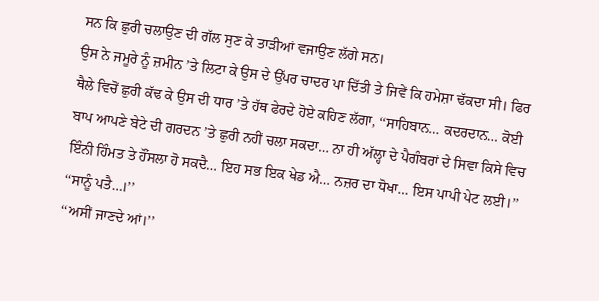ਸਨ ਕਿ ਛੁਰੀ ਚਲਾਉਣ ਦੀ ਗੱਲ ਸੁਣ ਕੇ ਤਾੜੀਆਂ ਵਜਾਉਣ ਲੱਗੇ ਸਨ।
ਉਸ ਨੇ ਜਮੂਰੇ ਨੂੰ ਜ਼ਮੀਨ ’ਤੇ ਲਿਟਾ ਕੇ ਉਸ ਦੇ ਉੱਪਰ ਚਾਦਰ ਪਾ ਦਿੱਤੀ ਤੇ ਜਿਵੇਂ ਕਿ ਹਮੇਸ਼ਾ ਢੱਕਦਾ ਸੀ। ਫਿਰ ਥੈਲੇ ਵਿਚੋਂ ਛੁਰੀ ਕੱਢ ਕੇ ਉਸ ਦੀ ਧਾਰ ’ਤੇ ਹੱਥ ਫੇਰਦੇ ਹੋਏ ਕਹਿਣ ਲੱਗਾ, ‘‘ਸਾਹਿਬਾਨ… ਕਦਰਦਾਨ… ਕੋਈ ਬਾਪ ਆਪਣੇ ਬੇਟੇ ਦੀ ਗਰਦਨ ’ਤੇ ਛੁਰੀ ਨਹੀਂ ਚਲਾ ਸਕਦਾ… ਨਾ ਹੀ ਅੱਲ੍ਹਾ ਦੇ ਪੈਗੰਬਰਾਂ ਦੇ ਸਿਵਾ ਕਿਸੇ ਵਿਚ ਇੰਨੀ ਹਿੰਮਤ ਤੇ ਹੌਂਸਲਾ ਹੋ ਸਕਦੈ… ਇਹ ਸਭ ਇਕ ਖੇਡ ਐ… ਨਜ਼ਰ ਦਾ ਧੋਖਾ… ਇਸ ਪਾਪੀ ਪੇਟ ਲਈ।’’
‘‘ਸਾਨੂੰ ਪਤੈ…।’’
‘‘ਅਸੀਂ ਜਾਣਦੇ ਆਂ।’’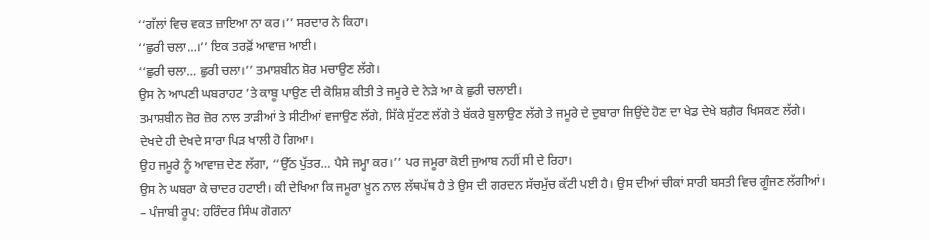‘‘ਗੱਲਾਂ ਵਿਚ ਵਕਤ ਜ਼ਾਇਆ ਨਾ ਕਰ।’’ ਸਰਦਾਰ ਨੇ ਕਿਹਾ।
‘‘ਛੁਰੀ ਚਲਾ…।’’ ਇਕ ਤਰਫ਼ੋਂ ਆਵਾਜ਼ ਆਈ।
‘‘ਛੁਰੀ ਚਲਾ… ਛੁਰੀ ਚਲਾ।’’ ਤਮਾਸ਼ਬੀਨ ਸ਼ੋਰ ਮਚਾਉਣ ਲੱਗੇ।
ਉਸ ਨੇ ਆਪਣੀ ਘਬਰਾਹਟ ’ਤੇ ਕਾਬੂ ਪਾਉਣ ਦੀ ਕੋਸ਼ਿਸ਼ ਕੀਤੀ ਤੇ ਜਮੂਰੇ ਦੇ ਨੇੜੇ ਆ ਕੇ ਛੁਰੀ ਚਲਾਈ।
ਤਮਾਸ਼ਬੀਨ ਜ਼ੋਰ ਜ਼ੋਰ ਨਾਲ ਤਾੜੀਆਂ ਤੇ ਸੀਟੀਆਂ ਵਜਾਉਣ ਲੱਗੇ, ਸਿੱਕੇ ਸੁੱਟਣ ਲੱਗੇ ਤੇ ਬੱਕਰੇ ਬੁਲਾਉਣ ਲੱਗੇ ਤੇ ਜਮੂਰੇ ਦੇ ਦੁਬਾਰਾ ਜਿਉਂਦੇ ਹੋਣ ਦਾ ਖੇਡ ਦੇਖੇ ਬਗ਼ੈਰ ਖਿਸਕਣ ਲੱਗੇ।
ਦੇਖਦੇ ਹੀ ਦੇਖਦੇ ਸਾਰਾ ਪਿੜ ਖਾਲੀ ਹੋ ਗਿਆ।
ਉਹ ਜਮੂਰੇ ਨੂੰ ਆਵਾਜ਼ ਦੇਣ ਲੱਗਾ, ‘‘ਉੱਠ ਪੁੱਤਰ… ਪੈਸੇ ਜਮ੍ਹਾ ਕਰ।’’ ਪਰ ਜਮੂਰਾ ਕੋਈ ਜੁਆਬ ਨਹੀਂ ਸੀ ਦੇ ਰਿਹਾ।
ਉਸ ਨੇ ਘਬਰਾ ਕੇ ਚਾਦਰ ਹਟਾਈ। ਕੀ ਦੇਖਿਆ ਕਿ ਜਮੂਰਾ ਖ਼ੂਨ ਨਾਲ ਲੱਥਪੱਥ ਹੈ ਤੇ ਉਸ ਦੀ ਗਰਦਨ ਸੱਚਮੁੱਚ ਕੱਟੀ ਪਈ ਹੈ। ਉਸ ਦੀਆਂ ਚੀਕਾਂ ਸਾਰੀ ਬਸਤੀ ਵਿਚ ਗੂੰਜਣ ਲੱਗੀਆਂ।
– ਪੰਜਾਬੀ ਰੂਪ: ਹਰਿੰਦਰ ਸਿੰਘ ਗੋਗਨਾ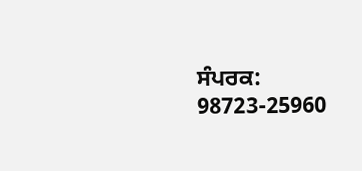ਸੰਪਰਕ: 98723-25960